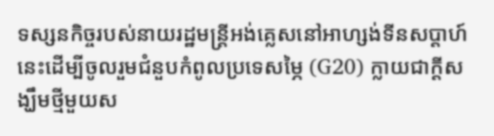ទស្សនកិច្ចរបស់នាយរដ្ឋមន្ត្រីអង់គ្លេសនៅអាហ្សង់ទីនសប្តាហ៍នេះដើម្បីចូលរួមជំនួបកំពូលប្រទេសម្ភៃ (G20) ក្លាយជាក្តីសង្ឃឹមថ្មីមួយស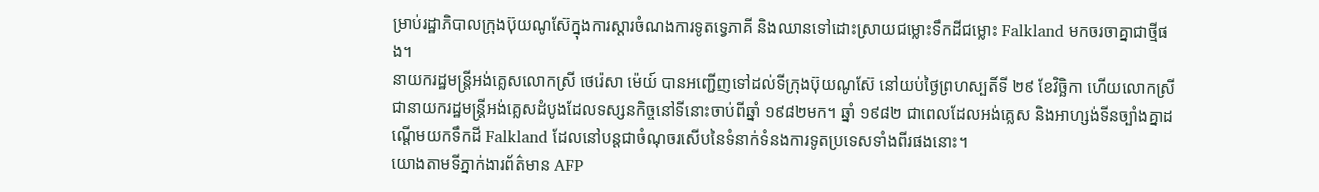ម្រាប់រដ្ឋាភិបាលក្រុងប៊ុយណូស៊ែក្នុងការស្តារចំណងការទូតទ្វេភាគី និងឈានទៅដោះស្រាយជម្លោះទឹកដីជម្លោះ Falkland មកចរចាគ្នាជាថ្មីផង។
នាយករដ្ឋមន្ត្រីអង់គ្លេសលោកស្រី ថេរ៉េសា ម៉េយ៍ បានអញ្ជើញទៅដល់ទីក្រុងប៊ុយណូស៊ែ នៅយប់ថ្ងៃព្រហស្បតិ៍ទី ២៩ ខែវិច្ឆិកា ហើយលោកស្រីជានាយករដ្ឋមន្ត្រីអង់គ្លេសដំបូងដែលទស្សនកិច្ចនៅទីនោះចាប់ពីឆ្នាំ ១៩៨២មក។ ឆ្នាំ ១៩៨២ ជាពេលដែលអង់គ្លេស និងអាហ្សង់ទីនច្បាំងគ្នាដណ្តើមយកទឹកដី Falkland ដែលនៅបន្តជាចំណុចរសើបនៃទំនាក់ទំនងការទូតប្រទេសទាំងពីរផងនោះ។
យោងតាមទីភ្នាក់ងារព័ត៌មាន AFP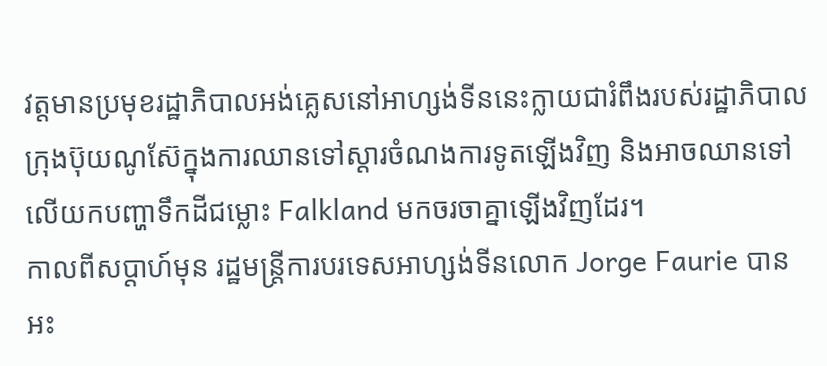វត្តមានប្រមុខរដ្ឋាភិបាលអង់គ្លេសនៅអាហ្សង់ទីននេះក្លាយជារំពឹងរបស់រដ្ឋាភិបាលក្រុងប៊ុយណូស៊ែក្នុងការឈានទៅស្តារចំណងការទូតឡើងវិញ និងអាចឈានទៅលើយកបញ្ហាទឹកដីជម្លោះ Falkland មកចរចាគ្នាឡើងវិញដែរ។
កាលពីសប្តាហ៍មុន រដ្ឋមន្ត្រីការបរទេសអាហ្សង់ទីនលោក Jorge Faurie បានអះ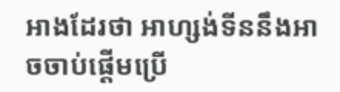អាងដែរថា អាហ្សង់ទីននឹងអាចចាប់ផ្តើមប្រើ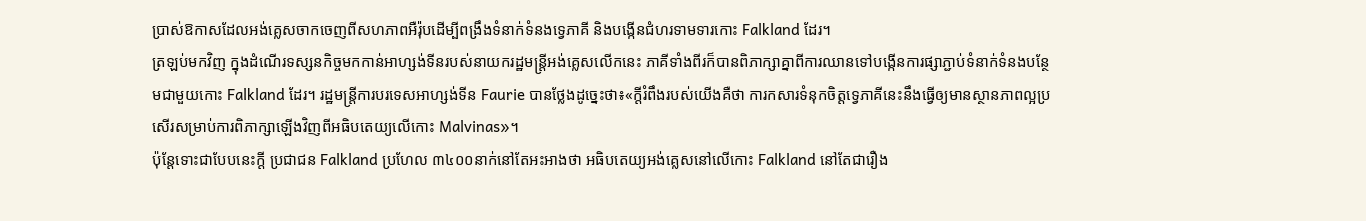ប្រាស់ឱកាសដែលអង់គ្លេសចាកចេញពីសហភាពអឺរ៉ុបដើម្បីពង្រឹងទំនាក់ទំនងទ្វេភាគី និងបង្កើនជំហរទាមទារកោះ Falkland ដែរ។
ត្រឡប់មកវិញ ក្នុងដំណើរទស្សនកិច្ចមកកាន់អាហ្សង់ទីនរបស់នាយករដ្ឋមន្ត្រីអង់គ្លេសលើកនេះ ភាគីទាំងពីរក៏បានពិភាក្សាគ្នាពីការឈានទៅបង្កើនការផ្សាភ្ជាប់ទំនាក់ទំនងបន្ថែមជាមួយកោះ Falkland ដែរ។ រដ្ឋមន្ត្រីការបរទេសអាហ្សង់ទីន Faurie បានថ្លែងដូច្នេះថា៖«ក្តីរំពឹងរបស់យើងគឺថា ការកសារទំនុកចិត្តទ្វេភាគីនេះនឹងធ្វើឲ្យមានស្ថានភាពល្អប្រសើរសម្រាប់ការពិភាក្សាឡើងវិញពីអធិបតេយ្យលើកោះ Malvinas»។
ប៉ុន្តែទោះជាបែបនេះក្តី ប្រជាជន Falkland ប្រហែល ៣៤០០នាក់នៅតែអះអាងថា អធិបតេយ្យអង់គ្លេសនៅលើកោះ Falkland នៅតែជារឿង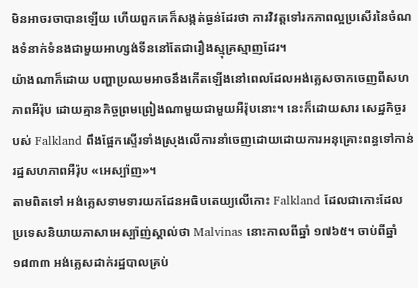មិនអាចរចាបានឡើយ ហើយពួកគេក៏សង្កត់ធ្ងន់ដែរថា ការវិវត្តទៅរកភាពល្អប្រសើរនៃចំណងទំនាក់ទំនងជាមួយអាហ្សង់ទីននៅតែជារឿងស្មុគ្រស្មាញដែរ។
យ៉ាងណាក៏ដោយ បញ្ហាប្រឈមអាចនឹងកើតឡើងនៅពេលដែលអង់គ្លេសចាកចេញពីសហភាពអឺរ៉ុប ដោយគ្មានកិច្ចព្រមព្រៀងណាមួយជាមួយអឺរ៉ុបនោះ។ នេះក៏ដោយសារ សេដ្ឋកិច្ចរបស់ Falkland ពឹងផ្អែកស្ទើរទាំងស្រុងលើការនាំចេញដោយដោយការអនុគ្រោះពន្ធទៅកាន់រដ្ឋសហភាពអឺរ៉ុប «អេស្ប៉ាញ»។
តាមពិតទៅ អង់គ្លេសទាមទារយកដែនអធិបតេយ្យលើកោះ Falkland ដែលជាកោះដែលប្រទេសនិយាយភាសាអេស្ប៉ាញ់ស្គាល់ថា Malvinas នោះកាលពីឆ្នាំ ១៧៦៥។ ចាប់ពីឆ្នាំ ១៨៣៣ អង់គ្លេសដាក់រដ្ឋបាលគ្រប់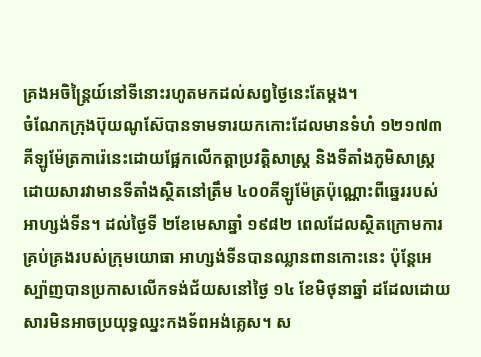គ្រងអចិន្ត្រៃយ៍នៅទីនោះរហូតមកដល់សព្វថ្ងៃនេះតែម្តង។
ចំណែកក្រុងប៊ុយណូស៊ែបានទាមទារយកកោះដែលមានទំហំ ១២១៧៣ គីឡូម៉ែត្រការ៉េនេះដោយផ្អែកលើកត្តាប្រវត្តិសាស្ត្រ និងទីតាំងភូមិសាស្ត្រដោយសារវាមានទីតាំងស្ថិតនៅត្រឹម ៤០០គីឡូម៉ែត្រប៉ុណ្ណោះពីឆ្នេររបស់អាហ្សង់ទីន។ ដល់ថ្ងៃទី ២ខែមេសាឆ្នាំ ១៩៨២ ពេលដែលស្ថិតក្រោមការគ្រប់គ្រងរបស់ក្រុមយោធា អាហ្សង់ទីនបានឈ្លានពានកោះនេះ ប៉ុន្តែអេស្ប៉ាញបានប្រកាសលើកទង់ជ័យសនៅថ្ងៃ ១៤ ខែមិថុនាឆ្នាំ ដដែលដោយសារមិនអាចប្រយុទ្ធឈ្នះកងទ័ពអង់គ្លេស។ ស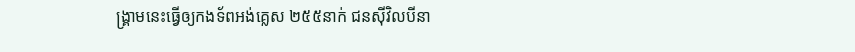ង្គ្រាមនេះធ្វើឲ្យកងទ័ពអង់គ្លេស ២៥៥នាក់ ជនស៊ីវិលបីនា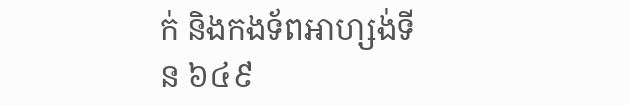ក់ និងកងទ័ពអាហ្សង់ទីន ៦៤៩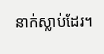នាក់ស្លាប់ដែរ។